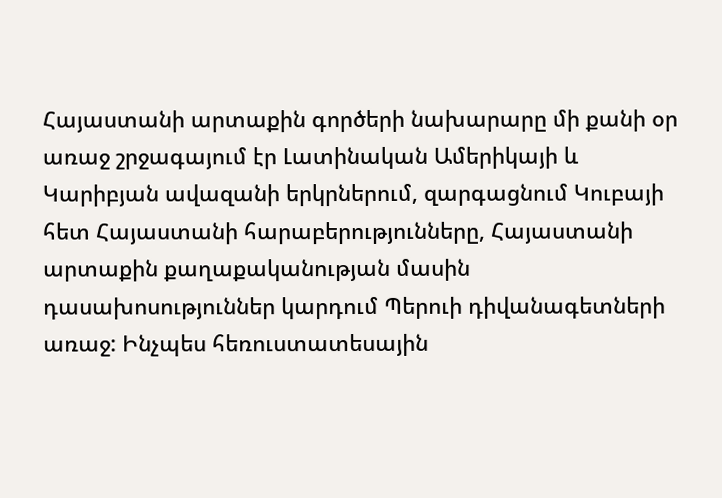Հայաստանի արտաքին գործերի նախարարը մի քանի օր առաջ շրջագայում էր Լատինական Ամերիկայի և Կարիբյան ավազանի երկրներում, զարգացնում Կուբայի հետ Հայաստանի հարաբերությունները, Հայաստանի արտաքին քաղաքականության մասին դասախոսություններ կարդում Պերուի դիվանագետների առաջ: Ինչպես հեռուստատեսային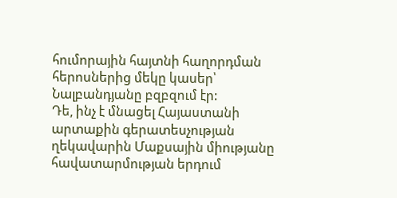հումորային հայտնի հաղորդման հերոսներից մեկը կասեր՝ Նալբանդյանը բզբզում էր:
Դե, ինչ է մնացել Հայաստանի արտաքին գերատեսչության ղեկավարին Մաքսային միությանը հավատարմության երդում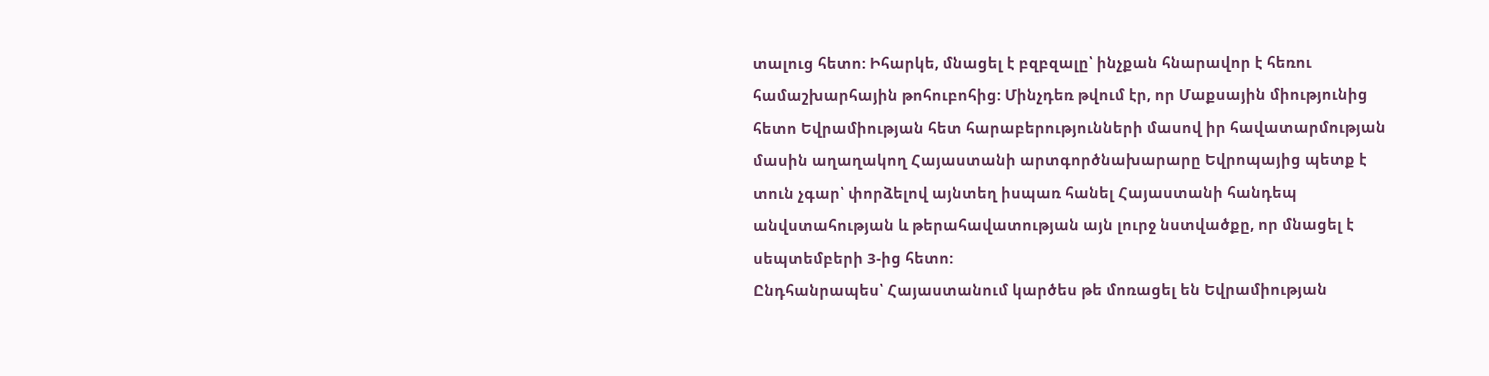տալուց հետո: Իհարկե, մնացել է բզբզալը՝ ինչքան հնարավոր է հեռու համաշխարհային թոհուբոհից: Մինչդեռ թվում էր, որ Մաքսային միությունից հետո Եվրամիության հետ հարաբերությունների մասով իր հավատարմության մասին աղաղակող Հայաստանի արտգործնախարարը Եվրոպայից պետք է տուն չգար՝ փորձելով այնտեղ իսպառ հանել Հայաստանի հանդեպ անվստահության և թերահավատության այն լուրջ նստվածքը, որ մնացել է սեպտեմբերի 3-ից հետո:
Ընդհանրապես՝ Հայաստանում կարծես թե մոռացել են Եվրամիության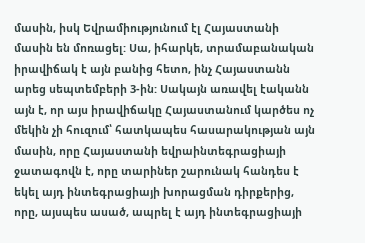մասին, իսկ Եվրամիությունում էլ Հայաստանի մասին են մոռացել: Սա, իհարկե, տրամաբանական իրավիճակ է այն բանից հետո, ինչ Հայաստանն արեց սեպտեմբերի 3-ին: Սակայն առավել էականն այն է, որ այս իրավիճակը Հայաստանում կարծես ոչ մեկին չի հուզում՝ հատկապես հասարակության այն մասին, որը Հայաստանի եվրաինտեգրացիայի ջատագովն է, որը տարիներ շարունակ հանդես է եկել այդ ինտեգրացիայի խորացման դիրքերից, որը, այսպես ասած, ապրել է այդ ինտեգրացիայի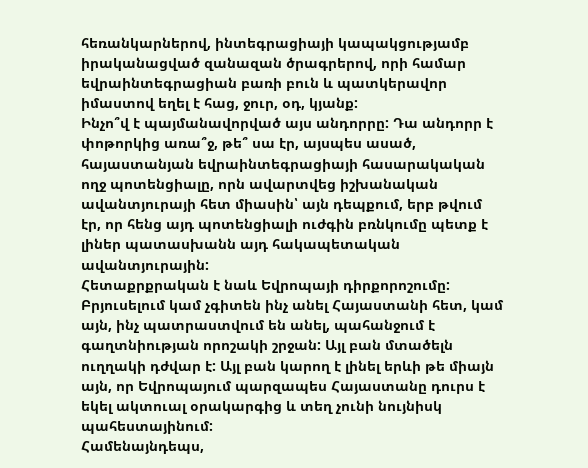հեռանկարներով, ինտեգրացիայի կապակցությամբ իրականացված զանազան ծրագրերով, որի համար եվրաինտեգրացիան բառի բուն և պատկերավոր իմաստով եղել է հաց, ջուր, օդ, կյանք:
Ինչո՞վ է պայմանավորված այս անդորրը: Դա անդորր է փոթորկից առա՞ջ, թե՞ սա էր, այսպես ասած, հայաստանյան եվրաինտեգրացիայի հասարակական ողջ պոտենցիալը, որն ավարտվեց իշխանական ավանտյուրայի հետ միասին՝ այն դեպքում, երբ թվում էր, որ հենց այդ պոտենցիալի ուժգին բռնկումը պետք է լիներ պատասխանն այդ հակապետական ավանտյուրային:
Հետաքրքրական է նաև Եվրոպայի դիրքորոշումը: Բրյուսելում կամ չգիտեն ինչ անել Հայաստանի հետ, կամ այն, ինչ պատրաստվում են անել, պահանջում է գաղտնիության որոշակի շրջան: Այլ բան մտածելն ուղղակի դժվար է: Այլ բան կարող է լինել երևի թե միայն այն, որ Եվրոպայում պարզապես Հայաստանը դուրս է եկել ակտուալ օրակարգից և տեղ չունի նույնիսկ պահեստայինում:
Համենայնդեպս,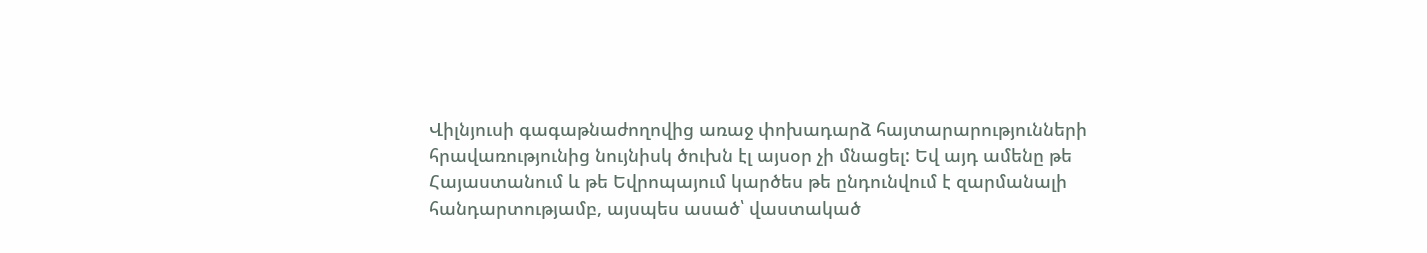Վիլնյուսի գագաթնաժողովից առաջ փոխադարձ հայտարարությունների հրավառությունից նույնիսկ ծուխն էլ այսօր չի մնացել: Եվ այդ ամենը թե Հայաստանում և թե Եվրոպայում կարծես թե ընդունվում է զարմանալի հանդարտությամբ, այսպես ասած՝ վաստակած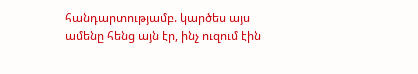հանդարտությամբ. կարծես այս ամենը հենց այն էր, ինչ ուզում էին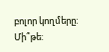բոլոր կողմերը: Մի՞թե: